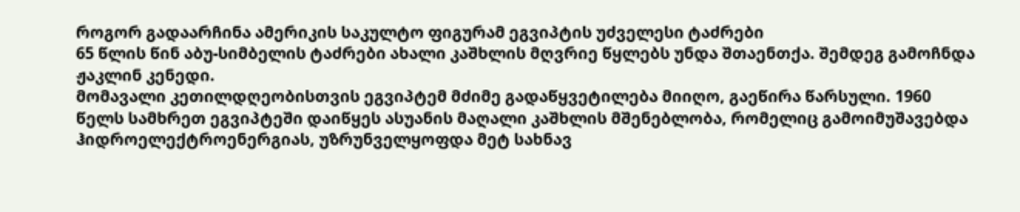როგორ გადაარჩინა ამერიკის საკულტო ფიგურამ ეგვიპტის უძველესი ტაძრები
65 წლის წინ აბუ-სიმბელის ტაძრები ახალი კაშხლის მღვრიე წყლებს უნდა შთაენთქა. შემდეგ გამოჩნდა ჟაკლინ კენედი.
მომავალი კეთილდღეობისთვის ეგვიპტემ მძიმე გადაწყვეტილება მიიღო, გაეწირა წარსული. 1960 წელს სამხრეთ ეგვიპტეში დაიწყეს ასუანის მაღალი კაშხლის მშენებლობა, რომელიც გამოიმუშავებდა ჰიდროელექტროენერგიას, უზრუნველყოფდა მეტ სახნავ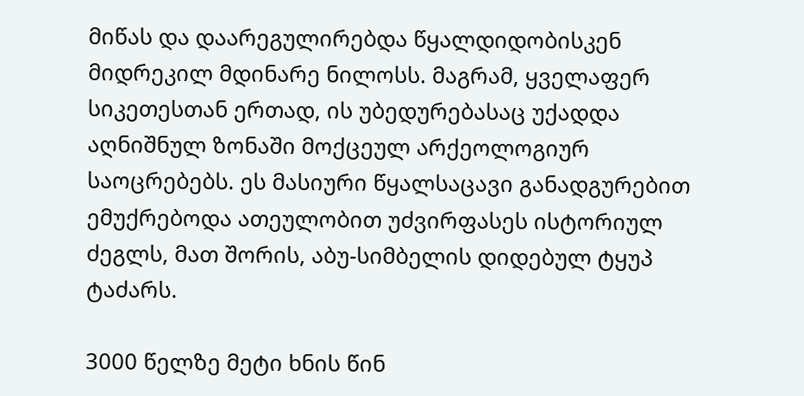მიწას და დაარეგულირებდა წყალდიდობისკენ მიდრეკილ მდინარე ნილოსს. მაგრამ, ყველაფერ სიკეთესთან ერთად, ის უბედურებასაც უქადდა აღნიშნულ ზონაში მოქცეულ არქეოლოგიურ საოცრებებს. ეს მასიური წყალსაცავი განადგურებით ემუქრებოდა ათეულობით უძვირფასეს ისტორიულ ძეგლს, მათ შორის, აბუ-სიმბელის დიდებულ ტყუპ ტაძარს.

3000 წელზე მეტი ხნის წინ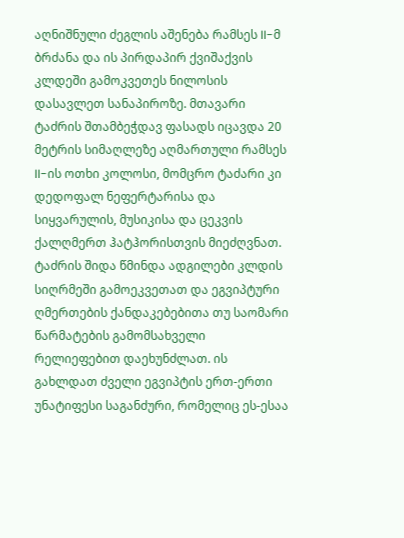აღნიშნული ძეგლის აშენება რამსეს II-მ ბრძანა და ის პირდაპირ ქვიშაქვის კლდეში გამოკვეთეს ნილოსის დასავლეთ სანაპიროზე. მთავარი ტაძრის შთამბეჭდავ ფასადს იცავდა 20 მეტრის სიმაღლეზე აღმართული რამსეს II-ის ოთხი კოლოსი, მომცრო ტაძარი კი დედოფალ ნეფერტარისა და სიყვარულის, მუსიკისა და ცეკვის ქალღმერთ ჰატჰორისთვის მიეძღვნათ. ტაძრის შიდა წმინდა ადგილები კლდის სიღრმეში გამოეკვეთათ და ეგვიპტური ღმერთების ქანდაკებებითა თუ საომარი წარმატების გამომსახველი რელიეფებით დაეხუნძლათ. ის გახლდათ ძველი ეგვიპტის ერთ-ერთი უნატიფესი საგანძური, რომელიც ეს-ესაა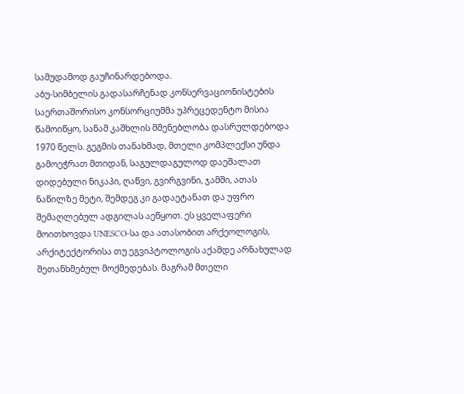სამუდამოდ გაუჩინარდებოდა.
აბუ-სიმბელის გადასარჩენად კონსერვაციონისტების საერთაშორისო კონსორციუმმა უპრეცედენტო მისია წამოიწყო, სანამ კაშხლის მშენებლობა დასრულდებოდა 1970 წელს. გეგმის თანახმად, მთელი კომპლექსი უნდა გამოეჭრათ მთიდან, საგულდაგულოდ დაეშალათ დიდებული ნიკაპი, ღაწვი, გვირგვინი, ჯამში, ათას ნაწილზე მეტი, შემდეგ კი გადაეტანათ და უფრო შემაღლებულ ადგილას აეწყოთ. ეს ყველაფერი მოითხოვდა UNESCO-სა და ათასობით არქეოლოგის, არქიტექტორისა თუ ეგვიპტოლოგის აქამდე არნახულად შეთანხმებულ მოქმედებას. მაგრამ მთელი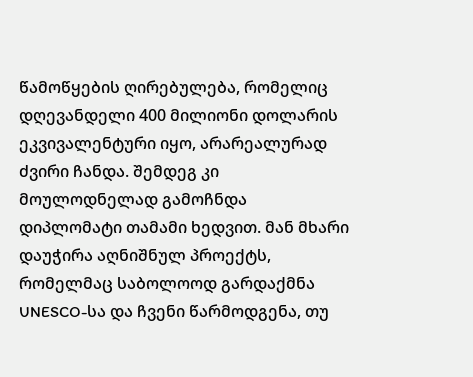წამოწყების ღირებულება, რომელიც დღევანდელი 400 მილიონი დოლარის ეკვივალენტური იყო, არარეალურად ძვირი ჩანდა. შემდეგ კი მოულოდნელად გამოჩნდა დიპლომატი თამამი ხედვით. მან მხარი დაუჭირა აღნიშნულ პროექტს, რომელმაც საბოლოოდ გარდაქმნა UNESCO-სა და ჩვენი წარმოდგენა, თუ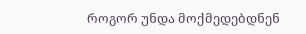როგორ უნდა მოქმედებდნენ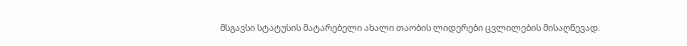მსგავსი სტატუსის მატარებელი ახალი თაობის ლიდერები ცვლილების მისაღწევად.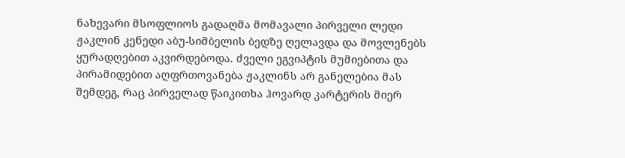ნახევარი მსოფლიოს გადაღმა მომავალი პირველი ლედი ჟაკლინ კენედი აბუ-სიმბელის ბედზე ღელავდა და მოვლენებს ყურადღებით აკვირდებოდა. ძველი ეგვიპტის მუმიებითა და პირამიდებით აღფრთოვანება ჟაკლინს არ განელებია მას შემდეგ, რაც პირველად წაიკითხა ჰოვარდ კარტერის მიერ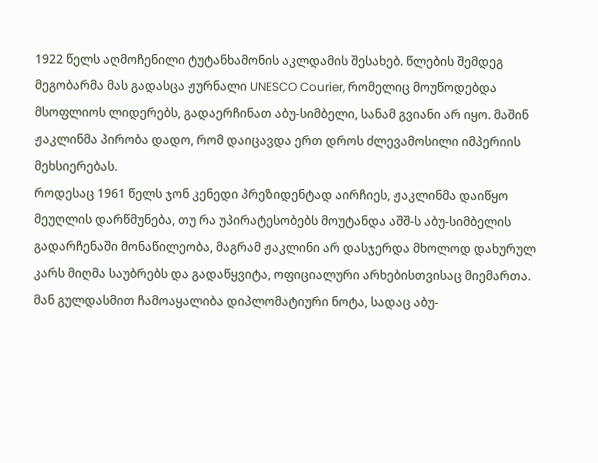1922 წელს აღმოჩენილი ტუტანხამონის აკლდამის შესახებ. წლების შემდეგ მეგობარმა მას გადასცა ჟურნალი UNESCO Courier, რომელიც მოუწოდებდა მსოფლიოს ლიდერებს, გადაერჩინათ აბუ-სიმბელი, სანამ გვიანი არ იყო. მაშინ ჟაკლინმა პირობა დადო, რომ დაიცავდა ერთ დროს ძლევამოსილი იმპერიის მეხსიერებას.
როდესაც 1961 წელს ჯონ კენედი პრეზიდენტად აირჩიეს, ჟაკლინმა დაიწყო მეუღლის დარწმუნება, თუ რა უპირატესობებს მოუტანდა აშშ-ს აბუ-სიმბელის გადარჩენაში მონაწილეობა, მაგრამ ჟაკლინი არ დასჯერდა მხოლოდ დახურულ კარს მიღმა საუბრებს და გადაწყვიტა, ოფიციალური არხებისთვისაც მიემართა. მან გულდასმით ჩამოაყალიბა დიპლომატიური ნოტა, სადაც აბუ-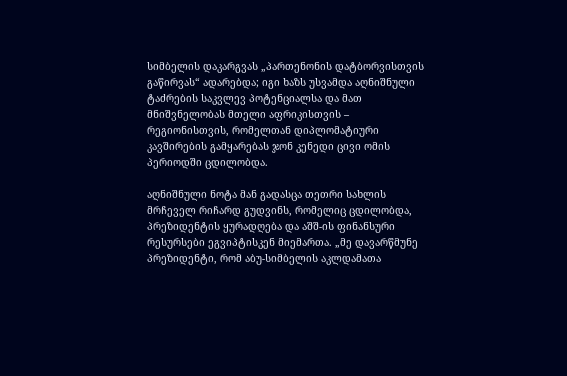სიმბელის დაკარგვას „პართენონის დატბორვისთვის გაწირვას“ ადარებდა; იგი ხაზს უსვამდა აღნიშნული ტაძრების საკვლევ პოტენციალსა და მათ მნიშვნელობას მთელი აფრიკისთვის – რეგიონისთვის, რომელთან დიპლომატიური კავშირების გამყარებას ჯონ კენედი ცივი ომის პერიოდში ცდილობდა.

აღნიშნული ნოტა მან გადასცა თეთრი სახლის მრჩეველ რიჩარდ გუდვინს, რომელიც ცდილობდა, პრეზიდენტის ყურადღება და აშშ-ის ფინანსური რესურსები ეგვიპტისკენ მიემართა. „მე დავარწმუნე პრეზიდენტი, რომ აბუ-სიმბელის აკლდამათა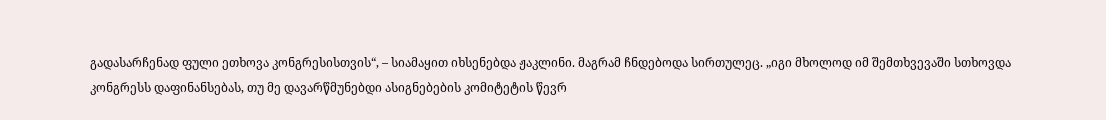გადასარჩენად ფული ეთხოვა კონგრესისთვის“, – სიამაყით იხსენებდა ჟაკლინი. მაგრამ ჩნდებოდა სირთულეც. „იგი მხოლოდ იმ შემთხვევაში სთხოვდა კონგრესს დაფინანსებას, თუ მე დავარწმუნებდი ასიგნებების კომიტეტის წევრ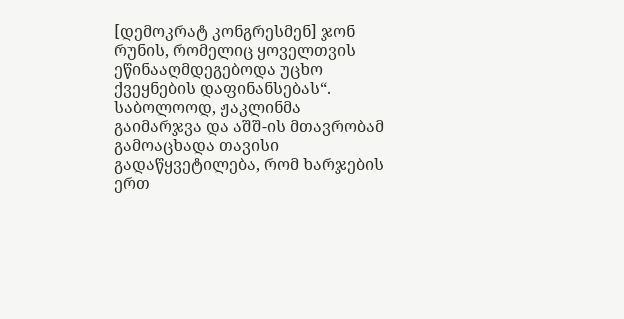[დემოკრატ კონგრესმენ] ჯონ რუნის, რომელიც ყოველთვის ეწინააღმდეგებოდა უცხო ქვეყნების დაფინანსებას“. საბოლოოდ, ჟაკლინმა გაიმარჯვა და აშშ-ის მთავრობამ გამოაცხადა თავისი გადაწყვეტილება, რომ ხარჯების ერთ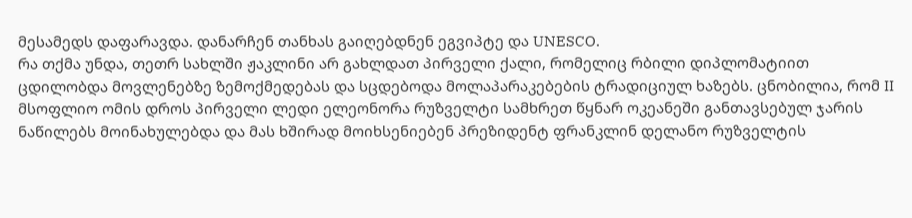მესამედს დაფარავდა. დანარჩენ თანხას გაიღებდნენ ეგვიპტე და UNESCO.
რა თქმა უნდა, თეთრ სახლში ჟაკლინი არ გახლდათ პირველი ქალი, რომელიც რბილი დიპლომატიით ცდილობდა მოვლენებზე ზემოქმედებას და სცდებოდა მოლაპარაკებების ტრადიციულ ხაზებს. ცნობილია, რომ II მსოფლიო ომის დროს პირველი ლედი ელეონორა რუზველტი სამხრეთ წყნარ ოკეანეში განთავსებულ ჯარის ნაწილებს მოინახულებდა და მას ხშირად მოიხსენიებენ პრეზიდენტ ფრანკლინ დელანო რუზველტის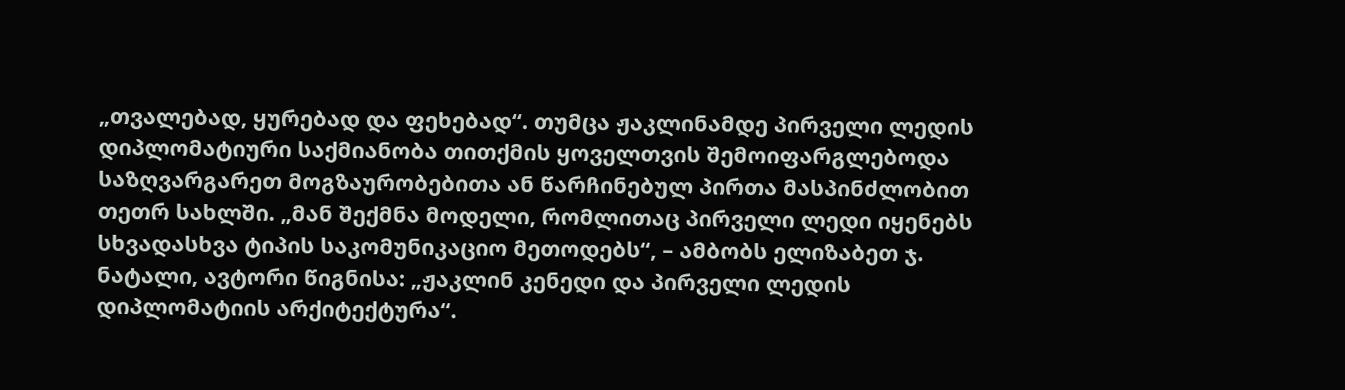„თვალებად, ყურებად და ფეხებად“. თუმცა ჟაკლინამდე პირველი ლედის დიპლომატიური საქმიანობა თითქმის ყოველთვის შემოიფარგლებოდა საზღვარგარეთ მოგზაურობებითა ან წარჩინებულ პირთა მასპინძლობით თეთრ სახლში. „მან შექმნა მოდელი, რომლითაც პირველი ლედი იყენებს სხვადასხვა ტიპის საკომუნიკაციო მეთოდებს“, – ამბობს ელიზაბეთ ჯ. ნატალი, ავტორი წიგნისა: „ჟაკლინ კენედი და პირველი ლედის დიპლომატიის არქიტექტურა“.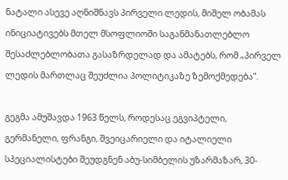ნატალი ასევე აღნიშნავს პირველი ლედის, მიშელ ობამას ინიციატივებს მთელ მსოფლიოში საგანმანათლებლო შესაძლებლობათა გასაზრდელად და ამატებს, რომ „პირველ ლედის მართლაც შეუძლია პოლიტიკაზე ზემოქმედება“.

გეგმა ამუშავდა 1963 წელს, როდესაც ეგვიპტელი, გერმანელი, ფრანგი, შვეიცარიელი და იტალიელი სპეციალისტები შეუდგნენ აბუ-სიმბელის უზარმაზარ, 30-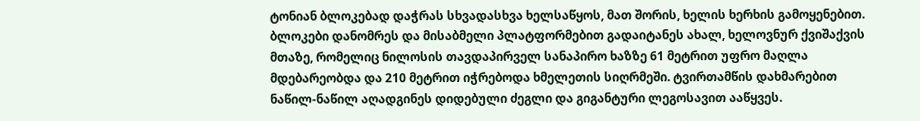ტონიან ბლოკებად დაჭრას სხვადასხვა ხელსაწყოს, მათ შორის, ხელის ხერხის გამოყენებით. ბლოკები დანომრეს და მისაბმელი პლატფორმებით გადაიტანეს ახალ, ხელოვნურ ქვიშაქვის მთაზე, რომელიც ნილოსის თავდაპირველ სანაპირო ხაზზე 61 მეტრით უფრო მაღლა მდებარეობდა და 210 მეტრით იჭრებოდა ხმელეთის სიღრმეში. ტვირთამწის დახმარებით ნაწილ-ნაწილ აღადგინეს დიდებული ძეგლი და გიგანტური ლეგოსავით ააწყვეს.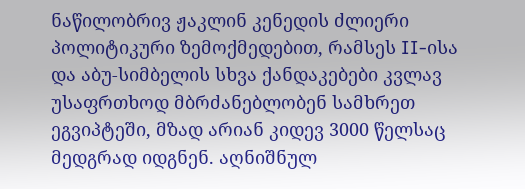ნაწილობრივ ჟაკლინ კენედის ძლიერი პოლიტიკური ზემოქმედებით, რამსეს II-ისა და აბუ-სიმბელის სხვა ქანდაკებები კვლავ უსაფრთხოდ მბრძანებლობენ სამხრეთ ეგვიპტეში, მზად არიან კიდევ 3000 წელსაც მედგრად იდგნენ. აღნიშნულ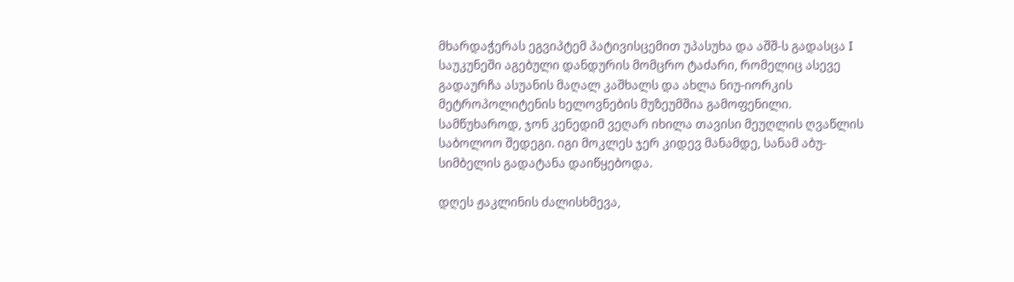მხარდაჭერას ეგვიპტემ პატივისცემით უპასუხა და აშშ-ს გადასცა I საუკუნეში აგებული დანდურის მომცრო ტაძარი, რომელიც ასევე გადაურჩა ასუანის მაღალ კაშხალს და ახლა ნიუ-იორკის მეტროპოლიტენის ხელოვნების მუზეუმშია გამოფენილი. სამწუხაროდ, ჯონ კენედიმ ვეღარ იხილა თავისი მეუღლის ღვაწლის საბოლოო შედეგი. იგი მოკლეს ჯერ კიდევ მანამდე, სანამ აბუ-სიმბელის გადატანა დაიწყებოდა.

დღეს ჟაკლინის ძალისხმევა,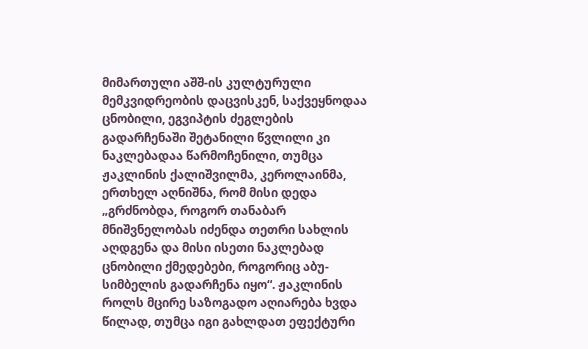მიმართული აშშ-ის კულტურული მემკვიდრეობის დაცვისკენ, საქვეყნოდაა ცნობილი, ეგვიპტის ძეგლების გადარჩენაში შეტანილი წვლილი კი ნაკლებადაა წარმოჩენილი, თუმცა ჟაკლინის ქალიშვილმა, კეროლაინმა, ერთხელ აღნიშნა, რომ მისი დედა „გრძნობდა, როგორ თანაბარ მნიშვნელობას იძენდა თეთრი სახლის აღდგენა და მისი ისეთი ნაკლებად ცნობილი ქმედებები, როგორიც აბუ-სიმბელის გადარჩენა იყო“. ჟაკლინის როლს მცირე საზოგადო აღიარება ხვდა წილად, თუმცა იგი გახლდათ ეფექტური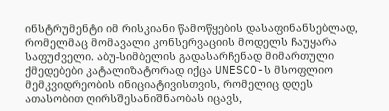ინსტრუმენტი იმ რისკიანი წამოწყების დასაფინანსებლად, რომელმაც მომავალი კონსერვაციის მოდელს ჩაუყარა საფუძველი. აბუ-სიმბელის გადასარჩენად მიმართული ქმედებები კატალიზატორად იქცა UNESCO-ს მსოფლიო მემკვიდრეობის ინიციატივისთვის, რომელიც დღეს ათასობით ღირსშესანიშნაობას იცავს,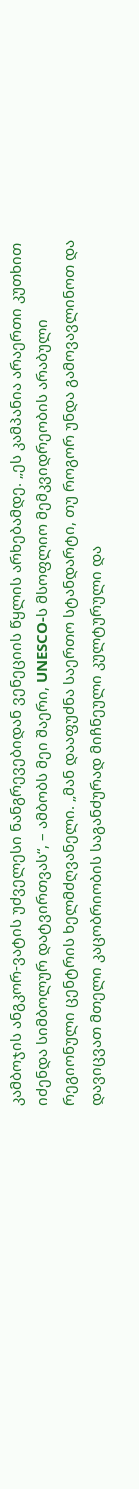კამბოჯის ანგკორ-ვატის უძველესი ნანგრევებიდან ვენეციის წყლის არხებამდე. „ეს კამპანია არაერთი კუთხით იძენდა სიმბოლურ დატვირთვას“, – ამბობს მეი შაერი, UNESCO-ს მსოფლიო მემკვიდრეობის არაბული რეგიონული ცენტრის ხელმძღვანელი. „მან დააფუძნა საერთო სტანდარტი, თუ როგორ უნდა გამოვავლინოთ და დავიცვათ მთელი კაცობრიობის საგანძურად მიჩნეული კულტურული და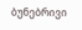ბუნებრივი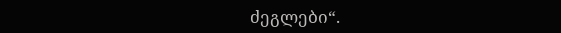ძეგლები“.